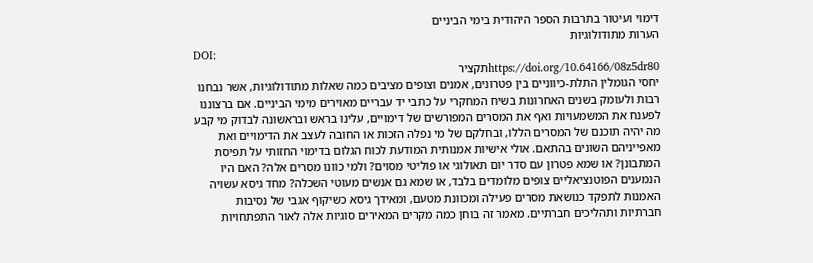דימוי ועיטור בתרבות הספר היהודית בימי הביניים
הערות מתודולוגיות
DOI:
https://doi.org/10.64166/08z5dr80תקציר
יחסי הגומלין התלת-כיווניים בין פטרונים, אמנים וצופים מציבים כמה שאלות מתודולוגיות, אשר נבחנו רבות ולעומק בשנים האחרונות בשיח המחקרי על כתבי יד עבריים מאוירים מימי הביניים. אם ברצוננו לפענח את המשמעויות ואף את המסרים המפורשים של דימויים, עלינו בראש ובראשונה לבדוק מי קבע מה יהיה תוכנם של המסרים הללו, ובחלקם של מי נפלה הזכות או החובה לעצב את הדימויים ואת מאפייניהם השונים בהתאם. אולי אישיות אמנותית המודעת לכוח הגלום בדימוי החזותי על תפיסת המתבונן? או שמא פטרון עם סדר יום תאולוגי או פוליטי מסוים? ולמי כוונו מסרים אלה? האם היו הנמענים הפוטנציאליים צופים מלומדים בלבד, או שמא גם אנשים מעוטי השכלה? מחד גיסא עשויה האמנות לתפקד כנושאת מסרים פעילה ומכוונת מטעם, ומאידך גיסא כשיקוף אגבי של נסיבות חברתיות ותהליכים חברתיים. מאמר זה בוחן כמה מקרים המאירים סוגיות אלה לאור התפתחויות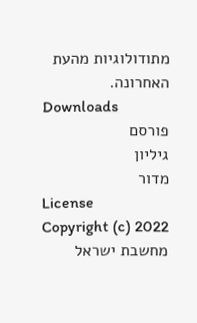מתודולוגיות מהעת האחרונה.
Downloads
פורסם
גיליון
מדור
License
Copyright (c) 2022 מחשבת ישראל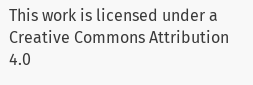This work is licensed under a Creative Commons Attribution 4.0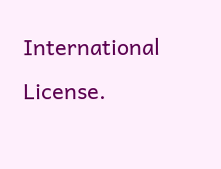International License.